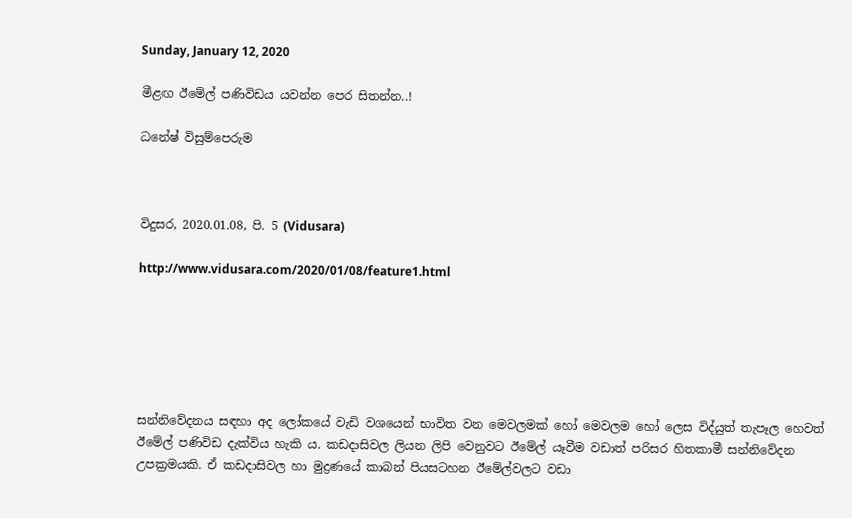Sunday, January 12, 2020

මීළඟ ඊමේල් පණිවිඩය යවන්න පෙර සිතන්න..!

ධනේෂ් විසුම්පෙරුම



විදුසර, 2020.01.08, පි. 5 (Vidusara)

http://www.vidusara.com/2020/01/08/feature1.html






සන්නිවේදනය සඳහා අද ලෝකයේ වැඩි වශයෙන් භාවිත වන මෙවලමක්‌ හෝ මෙවලම හෝ ලෙස විද්යුත් තැපෑල හෙවත් ඊමේල් පණිවිඩ දැක්‌විය හැකි ය. කඩදාසිවල ලියන ලිපි වෙනුවට ඊමේල් යෑවීම වඩාත් පරිසර හිතකාමී සන්නිවේදන උපක්‍රමයකි. ඒ කඩදාසිවල හා මුද්‍රණයේ කාබන් පියසටහන ඊමේල්වලට වඩා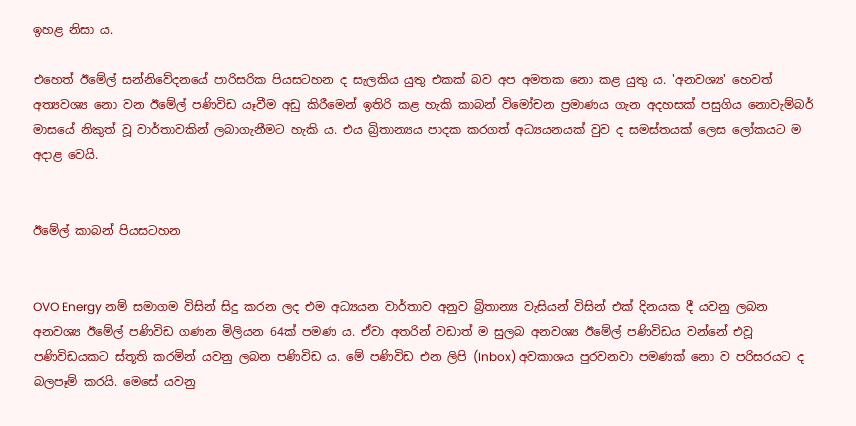ඉහළ නිසා ය.

එහෙත් ඊමේල් සන්නිවේදනයේ පාරිසරික පියසටහන ද සැලකිය යුතු එකක්‌ බව අප අමතක නො කළ යුතු ය. 'අනවශ්‍ය' හෙවත් අත්‍යවශ්‍ය නො වන ඊමේල් පණිවිඩ යෑවීම අඩු කිරීමෙන් ඉතිරි කළ හැකි කාබන් විමෝචන ප්‍රමාණය ගැන අදහසක්‌ පසුගිය නොවැම්බර් මාසයේ නිකුත් වූ වාර්තාවකින් ලබාගැනීමට හැකි ය. එය බ්‍රිතාන්‍යය පාදක කරගත් අධ්‍යයනයක්‌ වුව ද සමස්‌තයක්‌ ලෙස ලෝකයට ම අදාළ වෙයි.


ඊමේල් කාබන් පියසටහන


OVO Energy නම් සමාගම විසින් සිදු කරන ලද එම අධ්‍යයන වාර්තාව අනුව බ්‍රිතාන්‍ය වැසියන් විසින් එක්‌ දිනයක දී යවනු ලබන අනවශ්‍ය ඊමේල් පණිවිඩ ගණන මිලියන 64ක්‌ පමණ ය. ඒවා අතරින් වඩාත් ම සුලබ අනවශ්‍ය ඊමේල් පණිවිඩය වන්නේ එවූ පණිවිඩයකට ස්‌තූති කරමින් යවනු ලබන පණිවිඩ ය. මේ පණිවිඩ එන ලිපි (Inbox) අවකාශය පුරවනවා පමණක්‌ නො ව පරිසරයට ද බලපෑම් කරයි. මෙසේ යවනු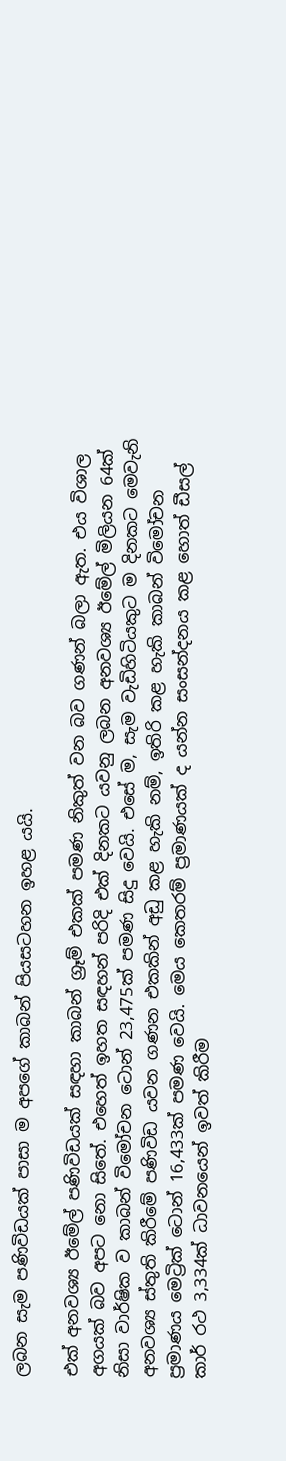ලබන සැම පණිවිඩයක්‌ පාසා ම අපගේ කාබන් පියසටහන ඉහළ යයි.

එක්‌ අනවශ්‍ය ඊමේල් පණිවිඩයක්‌ සඳහා කාබන් ග්‍රෑම් එකක්‌ පමණ නිකුත් වන බව ගණන් බලා ඇත. එය විශාල අගයක්‌ බව අපට නො සිතේ. එහෙත් ඉහත සඳහන් පරිදි එක්‌ දිනකට යවනු ලබන අනවශ්‍ය ඊමේල් මිලියන 64ක්‌ නිසා වාර්ෂික ව කාබන් විමෝචන ටොන් 23,475ක්‌ පමණ සිදු වෙයි. එසේ ම, සැම වැඩිහිටියකුට ම දිනකට මෙවැනි අනවශ්‍ය ස්‌තුති කිරීමේ පණිවිඩ යවන ගණන එකකින් අඩු කළ හැකි නම්, ඉතිරි කළ හැකි කාබන් විමෝචන ප්‍රමාණය මෙට්‍රික්‌ ටොන් 16,433ක්‌ පමණ වෙයි. මෙය කෙතරම් ප්‍රමාණයක්‌ ද යන්න සංසන්දනය කළ හොත් ඩීසල් කාර් රථ 3,334ක්‌ ධාවනයෙන් ඉවත් කිරීම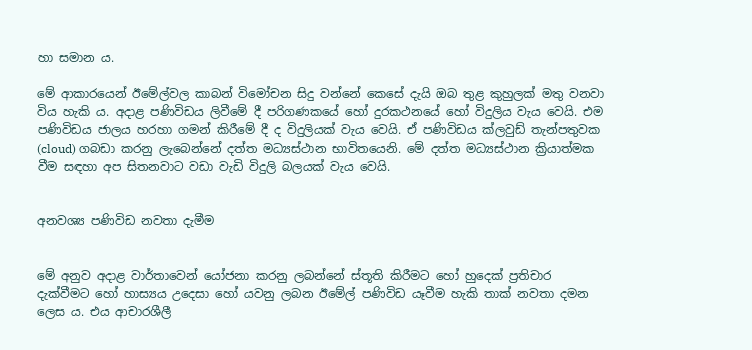හා සමාන ය.

මේ ආකාරයෙන් ඊමේල්වල කාබන් විමෝචන සිදු වන්නේ කෙසේ දැයි ඔබ තුළ කුහුලක්‌ මතු වනවා විය හැකි ය. අදාළ පණිවිඩය ලිවීමේ දී පරිගණකයේ හෝ දුරකථනයේ හෝ විදුලිය වැය වෙයි. එම පණිවිඩය ජාලය හරහා ගමන් කිරීමේ දී ද විදුලියක්‌ වැය වෙයි. ඒ පණිවිඩය ක්‌ලවුඩ් තැන්පතුවක (cloud) ගබඩා කරනු ලැබෙන්නේ දත්ත මධ්‍යස්‌ථාන භාවිතයෙනි. මේ දත්ත මධ්‍යස්‌ථාන ක්‍රියාත්මක වීම සඳහා අප සිතනවාට වඩා වැඩි විදුලි බලයක්‌ වැය වෙයි.


අනවශ්‍ය පණිවිඩ නවතා දැමීම


මේ අනුව අදාළ වාර්තාවෙන් යෝජනා කරනු ලබන්නේ ස්‌තූති කිරීමට හෝ හුදෙක්‌ ප්‍රතිචාර දැක්‌වීමට හෝ හාස්‍යය උදෙසා හෝ යවනු ලබන ඊමේල් පණිවිඩ යෑවීම හැකි තාක්‌ නවතා දමන ලෙස ය. එය ආචාරශීලී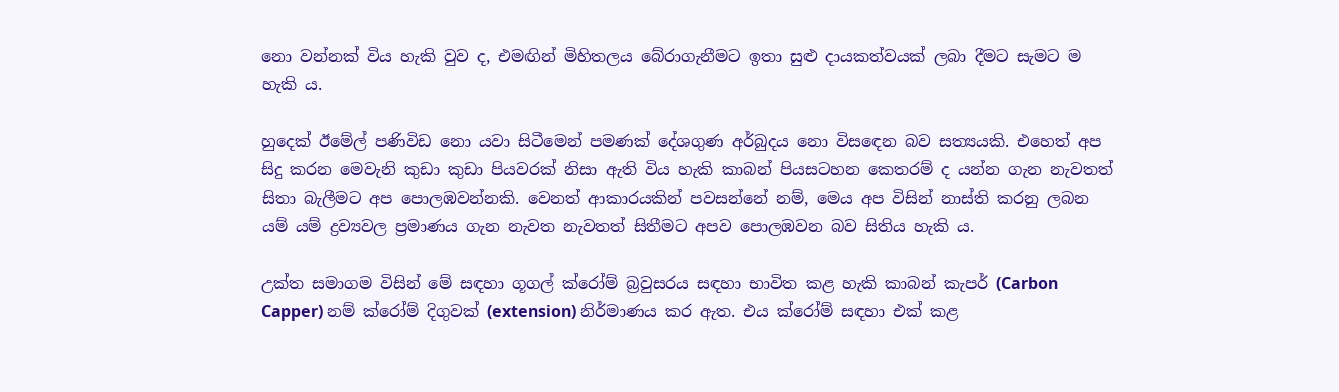නො වන්නක්‌ විය හැකි වුව ද, එමඟින් මිහිතලය බේරාගැනීමට ඉතා සුළු දායකත්වයක්‌ ලබා දීමට සැමට ම හැකි ය.

හුදෙක්‌ ඊමේල් පණිවිඩ නො යවා සිටීමෙන් පමණක්‌ දේශගුණ අර්බුදය නො විසඳෙන බව සත්‍යයකි. එහෙත් අප සිදු කරන මෙවැනි කුඩා කුඩා පියවරක්‌ නිසා ඇති විය හැකි කාබන් පියසටහන කෙතරම් ද යන්න ගැන නැවතත් සිතා බැලීමට අප පොලඹවන්නකි. වෙනත් ආකාරයකින් පවසන්නේ නම්, මෙය අප විසින් නාස්‌ති කරනු ලබන යම් යම් ද්‍රව්‍යවල ප්‍රමාණය ගැන නැවත නැවතත් සිතීමට අපව පොලඹවන බව සිතිය හැකි ය.

උක්‌ත සමාගම විසින් මේ සඳහා ගූගල් ක්‌රෝම් බ්‍රවුසරය සඳහා භාවිත කළ හැකි කාබන් කැපර් (Carbon Capper) නම් ක්‌රෝම් දිගුවක්‌ (extension) නිර්මාණය කර ඇත. එය ක්‌රෝම් සඳහා එක්‌ කළ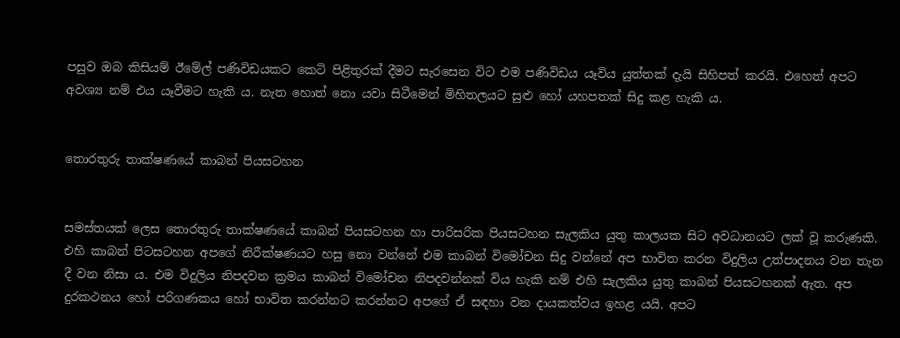පසුව ඔබ කිසියම් ඊමේල් පණිවිඩයකට කෙටි පිළිතුරක්‌ දීමට සැරසෙන විට එම පණිවිඩය යෑවිය යුත්තක්‌ දැයි සිහිපත් කරයි. එහෙත් අපට අවශ්‍ය නම් එය යෑවීමට හැකි ය. නැත හොත් නො යවා සිටීමෙන් මිහිතලයට සුළු හෝ යහපතක්‌ සිදු කළ හැකි ය.


තොරතුරු තාක්ෂණයේ කාබන් පියසටහන


සමස්‌තයක්‌ ලෙස තොරතුරු තාක්ෂණයේ කාබන් පියසටහන හා පාරිසරික පියසටහන සැලකිය යුතු කාලයක සිට අවධානයට ලක්‌ වූ කරුණකි. එහි කාබන් පිටසටහන අපගේ නිරීක්ෂණයට හසු නො වන්නේ එම කාබන් විමෝචන සිදු වන්නේ අප භාවිත කරන විදුලිය උත්පාදනය වන තැන දී වන නිසා ය. එම විදුලිය නිපදවන ක්‍රමය කාබන් විමෝචන නිපදවන්නක්‌ විය හැකි නම් එහි සැලකිය යුතු කාබන් පියසටහනක්‌ ඇත. අප දුරකථනය හෝ පරිගණකය හෝ භාවිත කරන්නට කරන්නට අපගේ ඒ සඳහා වන දායකත්වය ඉහළ යයි. අපට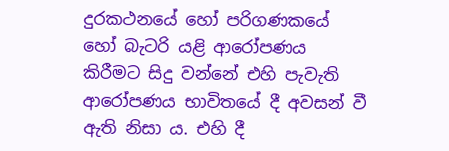දුරකථනයේ හෝ පරිගණකයේ හෝ බැටරි යළි ආරෝපණය කිරීමට සිදු වන්නේ එහි පැවැති ආරෝපණය භාවිතයේ දී අවසන් වී ඇති නිසා ය. එහි දී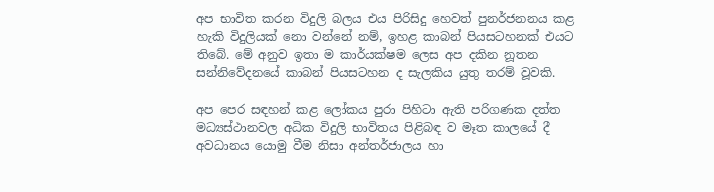අප භාවිත කරන විදුලි බලය එය පිරිසිදු හෙවත් පුනර්ජනනය කළ හැකි විදුලියක්‌ නො වන්නේ නම්, ඉහළ කාබන් පියසටහනක්‌ එයට තිබේ. මේ අනුව ඉතා ම කාර්යක්ෂම ලෙස අප දකින නූතන සන්නිවේදනයේ කාබන් පියසටහන ද සැලකිය යුතු තරම් වූවකි.

අප පෙර සඳහන් කළ ලෝකය පුරා පිහිටා ඇති පරිගණක දත්ත මධ්‍යස්‌ථානවල අධික විදුලි භාවිතය පිළිබඳ ව මෑත කාලයේ දී අවධානය යොමු වීම නිසා අන්තර්ජාලය හා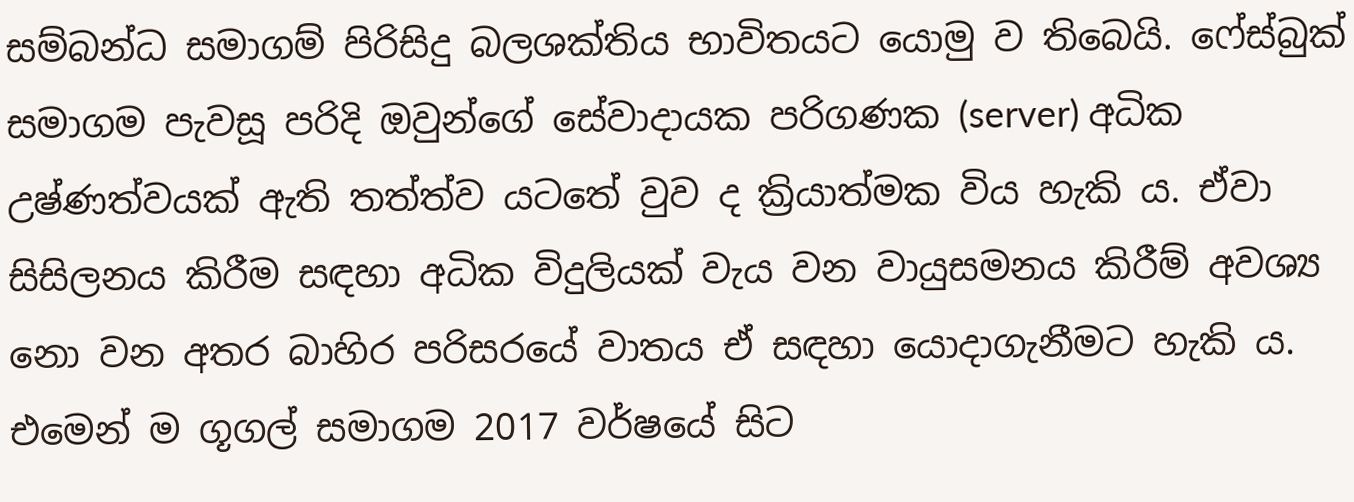සම්බන්ධ සමාගම් පිරිසිදු බලශක්‌තිය භාවිතයට යොමු ව තිබෙයි. ෆේස්‌බුක්‌ සමාගම පැවසූ පරිදි ඔවුන්ගේ සේවාදායක පරිගණක (server) අධික උෂ්ණත්වයක්‌ ඇති තත්ත්ව යටතේ වුව ද ක්‍රියාත්මක විය හැකි ය. ඒවා සිසිලනය කිරීම සඳහා අධික විදුලියක්‌ වැය වන වායුසමනය කිරීම් අවශ්‍ය නො වන අතර බාහිර පරිසරයේ වාතය ඒ සඳහා යොදාගැනීමට හැකි ය. එමෙන් ම ගූගල් සමාගම 2017 වර්ෂයේ සිට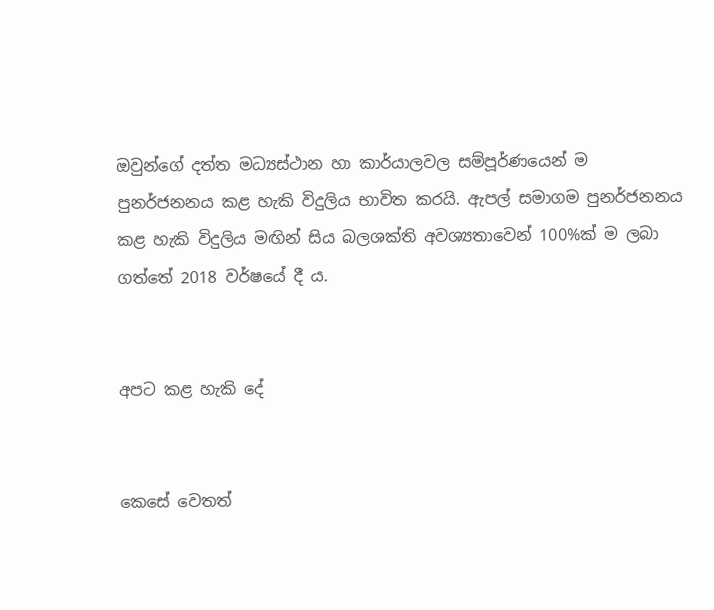ඔවුන්ගේ දත්ත මධ්‍යස්‌ථාන හා කාර්යාලවල සම්පූර්ණයෙන් ම පුනර්ජනනය කළ හැකි විදුලිය භාවිත කරයි. ඇපල් සමාගම පුනර්ජනනය කළ හැකි විදුලිය මඟින් සිය බලශක්‌ති අවශ්‍යතාවෙන් 100%ක්‌ ම ලබා ගත්තේ 2018 වර්ෂයේ දී ය.


අපට කළ හැකි දේ


කෙසේ වෙතත්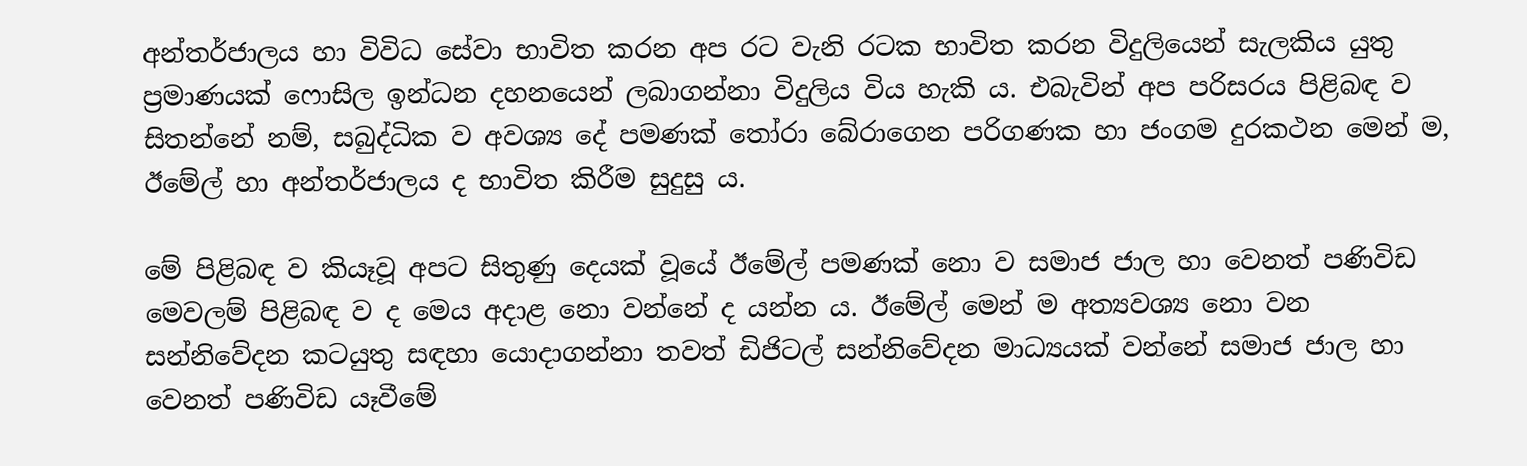අන්තර්ජාලය හා විවිධ සේවා භාවිත කරන අප රට වැනි රටක භාවිත කරන විදුලියෙන් සැලකිය යුතු ප්‍රමාණයක්‌ ෆොසිල ඉන්ධන දහනයෙන් ලබාගන්නා විදුලිය විය හැකි ය. එබැවින් අප පරිසරය පිළිබඳ ව සිතන්නේ නම්, සබුද්ධික ව අවශ්‍ය දේ පමණක්‌ තෝරා බේරාගෙන පරිගණක හා ජංගම දුරකථන මෙන් ම, ඊමේල් හා අන්තර්ජාලය ද භාවිත කිරීම සුදුසු ය.

මේ පිළිබඳ ව කියෑවූ අපට සිතුණු දෙයක්‌ වූයේ ඊමේල් පමණක්‌ නො ව සමාජ ජාල හා වෙනත් පණිවිඩ මෙවලම් පිළිබඳ ව ද මෙය අදාළ නො වන්නේ ද යන්න ය. ඊමේල් මෙන් ම අත්‍යවශ්‍ය නො වන සන්නිවේදන කටයුතු සඳහා යොදාගන්නා තවත් ඩිජිටල් සන්නිවේදන මාධ්‍යයක්‌ වන්නේ සමාජ ජාල හා වෙනත් පණිවිඩ යෑවීමේ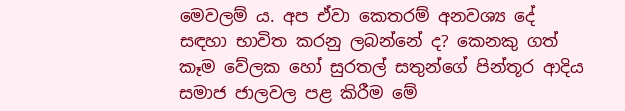මෙවලම් ය. අප ඒවා කෙතරම් අනවශ්‍ය දේ සඳහා භාවිත කරනු ලබන්නේ ද? කෙනකු ගත් කෑම වේලක හෝ සුරතල් සතුන්ගේ පින්තූර ආදිය සමාජ ජාලවල පළ කිරීම මේ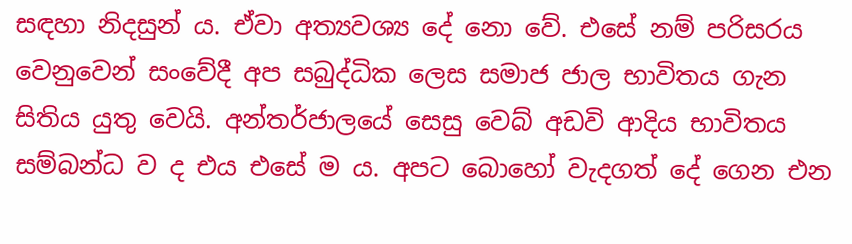සඳහා නිදසුන් ය. ඒවා අත්‍යවශ්‍ය දේ නො වේ. එසේ නම් පරිසරය වෙනුවෙන් සංවේදී අප සබුද්ධික ලෙස සමාජ ජාල භාවිතය ගැන සිතිය යුතු වෙයි. අන්තර්ජාලයේ සෙසු වෙබ් අඩවි ආදිය භාවිතය සම්බන්ධ ව ද එය එසේ ම ය. අපට බොහෝ වැදගත් දේ ගෙන එන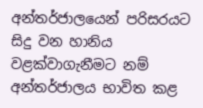අන්තර්ජාලයෙන් පරිසරයට සිදු වන හානිය වළක්‌වාගැනීමට නම් අන්තර්ජාලය භාවිත කළ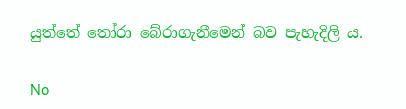යුත්තේ තෝරා බේරාගැනීමෙන් බව පැහැදිලි ය.

No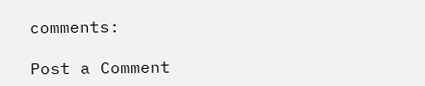comments:

Post a Comment